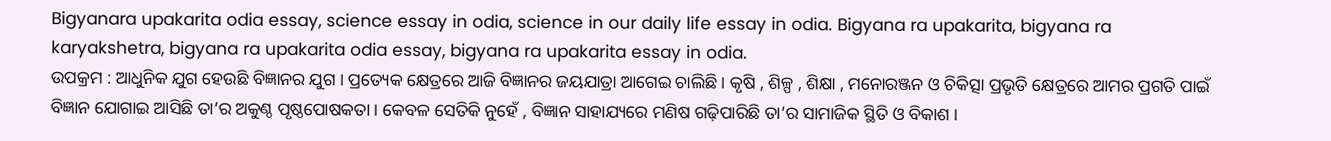Bigyanara upakarita odia essay, science essay in odia, science in our daily life essay in odia. Bigyana ra upakarita, bigyana ra karyakshetra, bigyana ra upakarita odia essay, bigyana ra upakarita essay in odia.
ଉପକ୍ରମ : ଆଧୁନିକ ଯୁଗ ହେଉଛି ବିଜ୍ଞାନର ଯୁଗ । ପ୍ରତ୍ୟେକ କ୍ଷେତ୍ରରେ ଆଜି ବିଜ୍ଞାନର ଜୟଯାତ୍ରା ଆଗେଇ ଚାଲିଛି । କୃଷି , ଶିଳ୍ପ , ଶିକ୍ଷା , ମନୋରଞ୍ଜନ ଓ ଚିକିତ୍ସା ପ୍ରଭୃତି କ୍ଷେତ୍ରରେ ଆମର ପ୍ରଗତି ପାଇଁ ବିଜ୍ଞାନ ଯୋଗାଇ ଆସିଛି ତା’ର ଅକୁଣ୍ଠ ପୃଷ୍ଠପୋଷକତା । କେବଳ ସେତିକି ନୁହେଁ , ବିଜ୍ଞାନ ସାହାଯ୍ୟରେ ମଣିଷ ଗଢ଼ିପାରିଛି ତା’ର ସାମାଜିକ ସ୍ଥିତି ଓ ବିକାଶ ।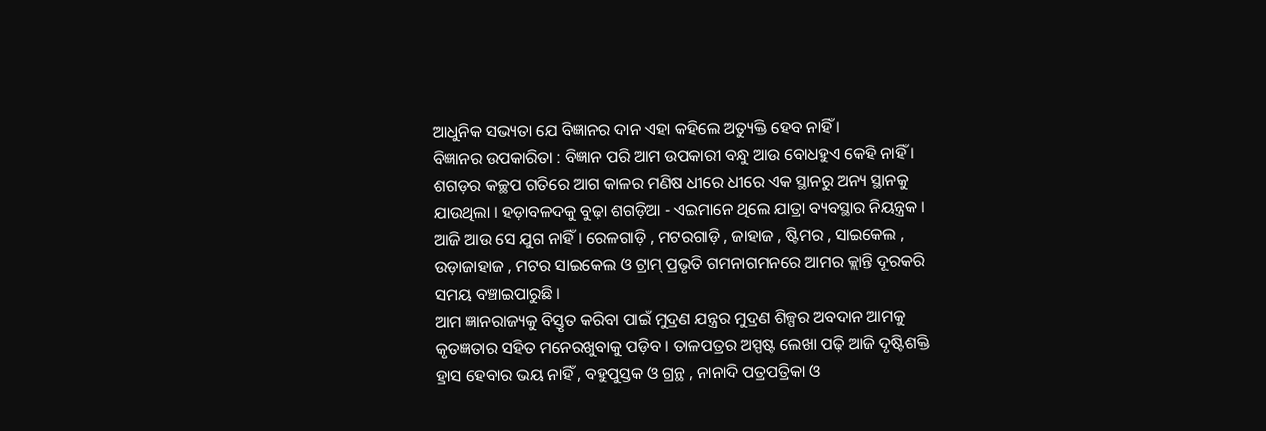ଆଧୁନିକ ସଭ୍ୟତା ଯେ ବିଜ୍ଞାନର ଦାନ ଏହା କହିଲେ ଅତ୍ୟୁକ୍ତି ହେବ ନାହିଁ ।
ବିଜ୍ଞାନର ଉପକାରିତା : ବିଜ୍ଞାନ ପରି ଆମ ଉପକାରୀ ବନ୍ଧୁ ଆଉ ବୋଧହୁଏ କେହି ନାହିଁ । ଶଗଡ଼ର କଚ୍ଛପ ଗତିରେ ଆଗ କାଳର ମଣିଷ ଧୀରେ ଧୀରେ ଏକ ସ୍ଥାନରୁ ଅନ୍ୟ ସ୍ଥାନକୁ ଯାଉଥିଲା । ହଡ଼ାବଳଦକୁ ବୁଢ଼ା ଶଗଡ଼ିଆ - ଏଇମାନେ ଥିଲେ ଯାତ୍ରା ବ୍ୟବସ୍ଥାର ନିୟନ୍ତ୍ରକ । ଆଜି ଆଉ ସେ ଯୁଗ ନାହିଁ । ରେଳଗାଡ଼ି , ମଟରଗାଡ଼ି , ଜାହାଜ , ଷ୍ଟିମର , ସାଇକେଲ , ଉଡ଼ାଜାହାଜ , ମଟର ସାଇକେଲ ଓ ଟ୍ରାମ୍ ପ୍ରଭୃତି ଗମନାଗମନରେ ଆମର କ୍ଲାନ୍ତି ଦୂରକରି ସମୟ ବଞ୍ଚାଇପାରୁଛି ।
ଆମ ଜ୍ଞାନରାଜ୍ୟକୁ ବିସ୍ତୃତ କରିବା ପାଇଁ ମୁଦ୍ରଣ ଯନ୍ତ୍ରର ମୁଦ୍ରଣ ଶିଳ୍ପର ଅବଦାନ ଆମକୁ କୃତଜ୍ଞତାର ସହିତ ମନେରଖୁବାକୁ ପଡ଼ିବ । ତାଳପତ୍ରର ଅସ୍ପଷ୍ଟ ଲେଖା ପଢ଼ି ଆଜି ଦୃଷ୍ଟିଶକ୍ତି ହ୍ରାସ ହେବାର ଭୟ ନାହିଁ , ବହୁପୁସ୍ତକ ଓ ଗ୍ରନ୍ଥ , ନାନାଦି ପତ୍ରପତ୍ରିକା ଓ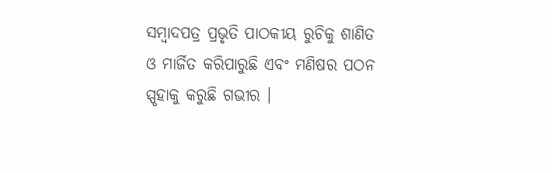ସମ୍ବାଦପତ୍ର ପ୍ରଭୃତି ପାଠକୀୟ ରୁଚିକୁ ଶାଣିତ ଓ ମାର୍ଜିତ କରିପାରୁଛି ଏବଂ ମଣିଷର ପଠନ ସ୍ପୃହାକୁ କରୁଛି ଗଭୀର ।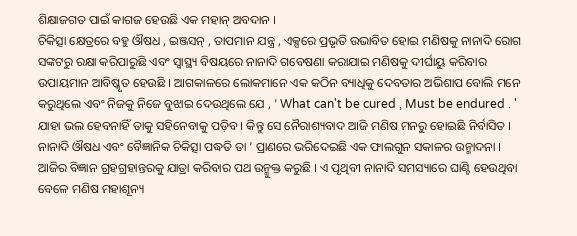ଶିକ୍ଷାଜଗତ ପାଇଁ କାଗଜ ହେଉଛି ଏକ ମହାନ୍ ଅବଦାନ ।
ଚିକିତ୍ସା କ୍ଷେତ୍ରରେ ବହୁ ଔଷଧ , ଇଞ୍ଜସନ୍ , ତାପମାନ ଯନ୍ତ୍ର , ଏକ୍ସରେ ପ୍ରଭୃତି ଉଭାବିତ ହୋଇ ମଣିଷକୁ ନାନାଦି ରୋଗ ସଙ୍କଟରୁ ରକ୍ଷା କରିପାରୁଛି ଏବଂ ସ୍ବାସ୍ଥ୍ୟ ବିଷୟରେ ନାନାଦି ଗବେଷଣା କରାଯାଇ ମଣିଷକୁ ଦୀର୍ଘାୟୁ କରିବାର ଉପାୟମାନ ଆବିଷ୍କୃତ ହେଉଛି । ଆଗକାଳରେ ଲୋକମାନେ ଏକ କଠିନ ବ୍ୟାଧିକୁ ଦେବତାର ଅଭିଶାପ ବୋଲି ମନେ କରୁଥିଲେ ଏବଂ ନିଜକୁ ନିଜେ ବୁଝାଇ ଦେଉଥିଲେ ଯେ , ' What can't be cured , Must be endured . ' ଯାହା ଭଲ ହେବନାହିଁ ତାକୁ ସହିନେବାକୁ ପଡ଼ିବ । କିନ୍ତୁ ସେ ନୈରାଶ୍ୟବାଦ ଆଜି ମଣିଷ ମନରୁ ହୋଇଛି ନିର୍ବାସିତ । ନାନାଦି ଔଷଧ ଏବଂ ବୈଜ୍ଞାନିକ ଚିକିତ୍ସା ପଦ୍ଧତି ତା ’ ପ୍ରାଣରେ ଭରିଦେଇଛି ଏକ ଫାଲଗୁନ ସକାଳର ଉନ୍ମାଦନା ।
ଆଜିର ବିଜ୍ଞାନ ଗ୍ରହଗ୍ରହାନ୍ତରକୁ ଯାତ୍ରା କରିବାର ପଥ ଉନ୍ମୁକ୍ତ କରୁଛି । ଏ ପୃଥିବୀ ନାନାଦି ସମସ୍ୟାରେ ଘାଣ୍ଟି ହେଉଥିବା ବେଳେ ମଣିଷ ମହାଶୂନ୍ୟ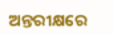ଅନ୍ତରୀକ୍ଷରେ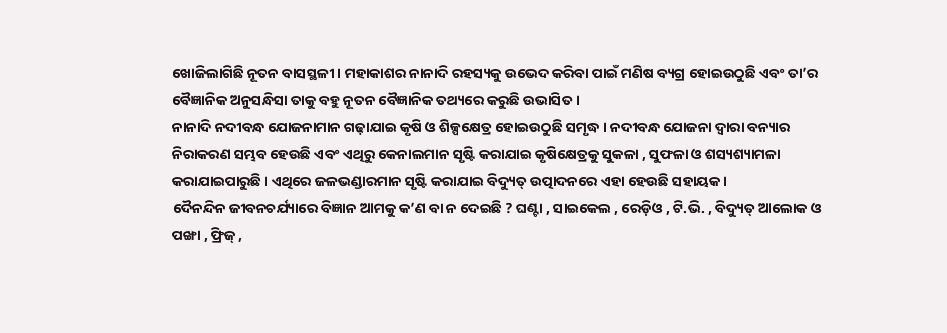ଖୋଜିଲାଗିଛି ନୂତନ ବାସସ୍ଥଳୀ । ମହାକାଶର ନାନାଦି ରହସ୍ୟକୁ ଉଭେଦ କରିବା ପାଇଁ ମଣିଷ ବ୍ୟଗ୍ର ହୋଇଉଠୁଛି ଏବଂ ତା’ର ବୈଜ୍ଞାନିକ ଅନୁସନ୍ଧିସା ତାକୁ ବହୁ ନୂତନ ବୈଜ୍ଞାନିକ ତଥ୍ୟରେ କରୁଛି ଉଭାସିତ ।
ନାନାଦି ନଦୀବନ୍ଧ ଯୋଜନାମାନ ଗଢ଼ାଯାଇ କୃଷି ଓ ଶିଳ୍ପକ୍ଷେତ୍ର ହୋଇଉଠୁଛି ସମୃଦ୍ଧ । ନଦୀବନ୍ଧ ଯୋଜନା ଦ୍ବାରା ବନ୍ୟାର ନିରାକରଣ ସମ୍ଭବ ହେଉଛି ଏବଂ ଏଥିରୁ କେନାଲମାନ ସୃଷ୍ଟି କରାଯାଇ କୃଷିକ୍ଷେତ୍ରକୁ ସୁକଳା , ସୁଫଳା ଓ ଶସ୍ୟଶ୍ୟାମଳା କରାଯାଇପାରୁଛି । ଏଥିରେ ଜଳଭଣ୍ଡାରମାନ ସୃଷ୍ଟି କରାଯାଇ ବିଦ୍ୟୁତ୍ ଉତ୍ପାଦନରେ ଏହା ହେଉଛି ସହାୟକ ।
ଦୈନନ୍ଦିନ ଜୀବନଚର୍ଯ୍ୟାରେ ବିଜ୍ଞାନ ଆମକୁ କ’ଣ ବା ନ ଦେଇଛି ? ଘଣ୍ଟା , ସାଇକେଲ , ରେଡ଼ିଓ , ଟି.ଭି. , ବିଦ୍ୟୁତ୍ ଆଲୋକ ଓ ପଙ୍ଖା , ଫ୍ରିଜ୍ ,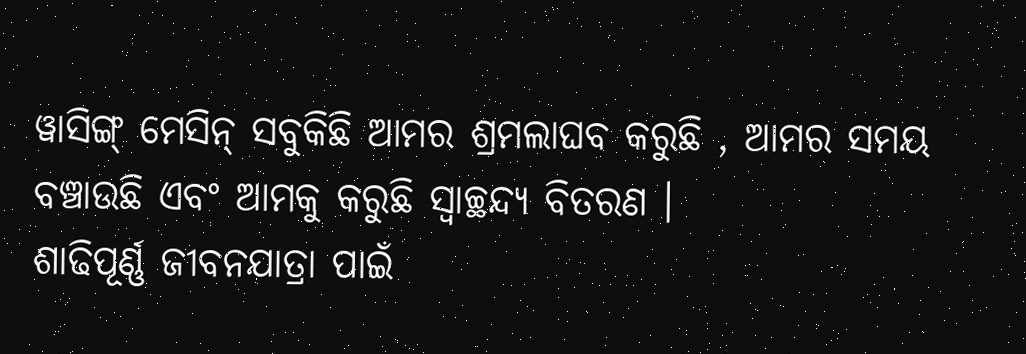ୱାସିଙ୍ଗ୍ ମେସିନ୍ ସବୁକିଛି ଆମର ଶ୍ରମଲାଘବ କରୁଛି , ଆମର ସମୟ ବଞ୍ଚାଉଛି ଏବଂ ଆମକୁ କରୁଛି ସ୍ଵାଚ୍ଛନ୍ଦ୍ୟ ବିତରଣ ।
ଶାଢିପୂର୍ଣ୍ଣ ଜୀବନଯାତ୍ରା ପାଇଁ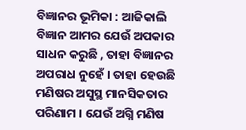ବିଜ୍ଞାନର ଭୂମିକା : ଆଜିକାଲି ବିଜ୍ଞାନ ଆମର ଯେଉଁ ଅପକାର ସାଧନ କରୁଛି , ତାହା ବିଜ୍ଞାନର ଅପରାଧ ନୁହେଁ । ତାହା ହେଉଛି ମଣିଷର ଅସୁସ୍ଥ ମାନସିକତାର ପରିଣାମ । ଯେଉଁ ଅଗ୍ନି ମଣିଷ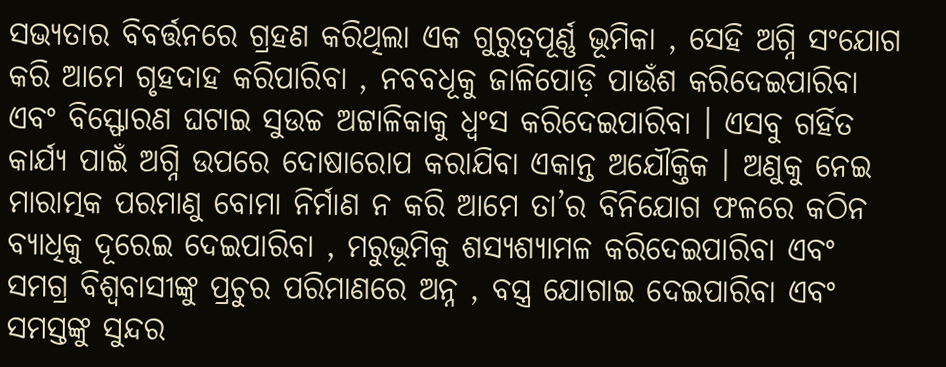ସଭ୍ୟତାର ବିବର୍ତ୍ତନରେ ଗ୍ରହଣ କରିଥିଲା ଏକ ଗୁରୁତ୍ବପୂର୍ଣ୍ଣ ଭୂମିକା , ସେହି ଅଗ୍ନି ସଂଯୋଗ କରି ଆମେ ଗୃହଦାହ କରିପାରିବା , ନବବଧୂକୁ ଜାଳିପୋଡ଼ି ପାଉଁଶ କରିଦେଇପାରିବା ଏବଂ ବିସ୍ଫୋରଣ ଘଟାଇ ସୁଉଚ୍ଚ ଅଟ୍ଟାଳିକାକୁ ଧ୍ୱଂସ କରିଦେଇପାରିବା । ଏସବୁ ଗର୍ହିତ କାର୍ଯ୍ୟ ପାଇଁ ଅଗ୍ନି ଉପରେ ଦୋଷାରୋପ କରାଯିବା ଏକାନ୍ତ ଅଯୌକ୍ତିକ । ଅଣୁକୁ ନେଇ ମାରାତ୍ମକ ପରମାଣୁ ବୋମା ନିର୍ମାଣ ନ କରି ଆମେ ତା’ର ବିନିଯୋଗ ଫଳରେ କଠିନ ବ୍ୟାଧିକୁ ଦୂରେଇ ଦେଇପାରିବା , ମରୁଭୂମିକୁ ଶସ୍ୟଶ୍ୟାମଳ କରିଦେଇପାରିବା ଏବଂ ସମଗ୍ର ବିଶ୍ଵବାସୀଙ୍କୁ ପ୍ରଚୁର ପରିମାଣରେ ଅନ୍ନ , ବସ୍ତ୍ର ଯୋଗାଇ ଦେଇପାରିବା ଏବଂ ସମସ୍ତଙ୍କୁ ସୁନ୍ଦର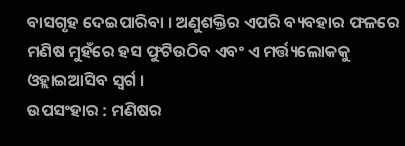ବାସଗୃହ ଦେଇପାରିବା । ଅଣୁଶକ୍ତିର ଏପରି ବ୍ୟବହାର ଫଳରେ ମଣିଷ ମୁହଁରେ ହସ ଫୁଟିଉଠିବ ଏବଂ ଏ ମର୍ତ୍ତ୍ୟଲୋକକୁ ଓହ୍ଲାଇଆସିବ ସ୍ଵର୍ଗ ।
ଉପସଂହାର : ମଣିଷର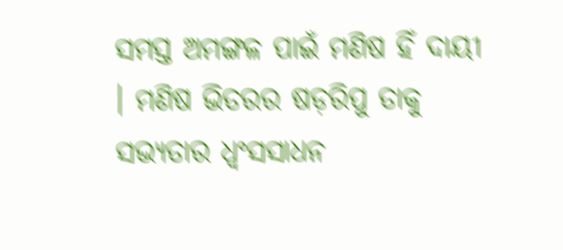ସମସ୍ତ ଅମଙ୍ଗଳ ପାଇଁ ମଣିଷ ହିଁ ଦାୟୀ । ମଣିଷ ଭିତରର ଷଡ଼ରିପୁ ତାକୁ ସଭ୍ୟତାର ଧ୍ବଂସସାଧନ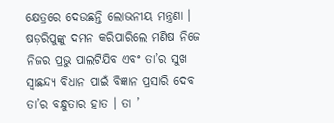କ୍ଷେତ୍ରରେ ଦେଉଛନ୍ତି ଲୋଭନୀୟ ମନ୍ତ୍ରଣା । ଷଡ଼ରିପୁଙ୍କୁ ଦମନ କରିପାରିଲେ ମଣିଷ ନିଜେ ନିଜର ପ୍ରଭୁ ପାଲଟିଯିବ ଏବଂ ତା’ର ସୁଖ ସ୍ଵାଛନ୍ଦ୍ୟ ବିଧାନ ପାଇଁ ବିଜ୍ଞାନ ପ୍ରସାରି ଦେବ ତା’ର ବନ୍ଧୁତାର ହାତ । ତା ’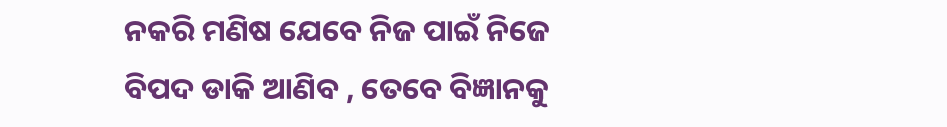ନକରି ମଣିଷ ଯେବେ ନିଜ ପାଇଁ ନିଜେ ବିପଦ ଡାକି ଆଣିବ , ତେବେ ବିଜ୍ଞାନକୁ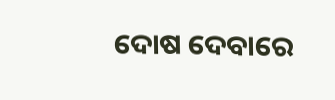ଦୋଷ ଦେବାରେ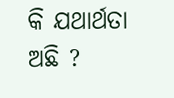କି ଯଥାର୍ଥତା ଅଛି ?